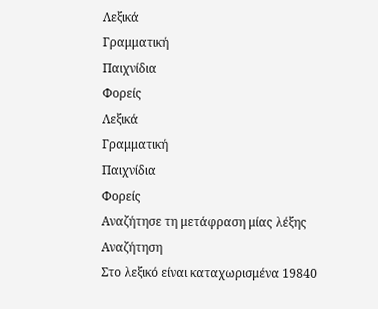Λεξικά
Γραμματική
Παιχνίδια
Φορείς
Λεξικά
Γραμματική
Παιχνίδια
Φορείς
Αναζήτησε τη μετάφραση μίας λέξης
Αναζήτηση
Στο λεξικό είναι καταχωρισμένα 19840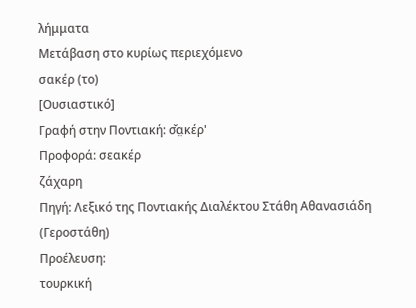λήμματα
Μετάβαση στο κυρίως περιεχόμενο
σακέρ (το)
[Ουσιαστικό]
Γραφή στην Ποντιακή: σ̌α̤κέρ'
Προφορά: σεακέρ
ζάχαρη
Πηγή: Λεξικό της Ποντιακής Διαλέκτου Στάθη Αθανασιάδη (Γεροστάθη)
Προέλευση:
τουρκική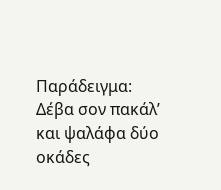Παράδειγμα:
Δέβα σον πακάλ’ και ψαλάφα δύο οκάδες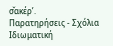σ̌α̤κέρ’.
Παρατηρήσεις - Σχόλια
Ιδιωματική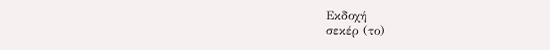Εκδοχή
σεκέρ (το)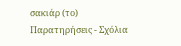σακιάρ (το)
Παρατηρήσεις - Σχόλια